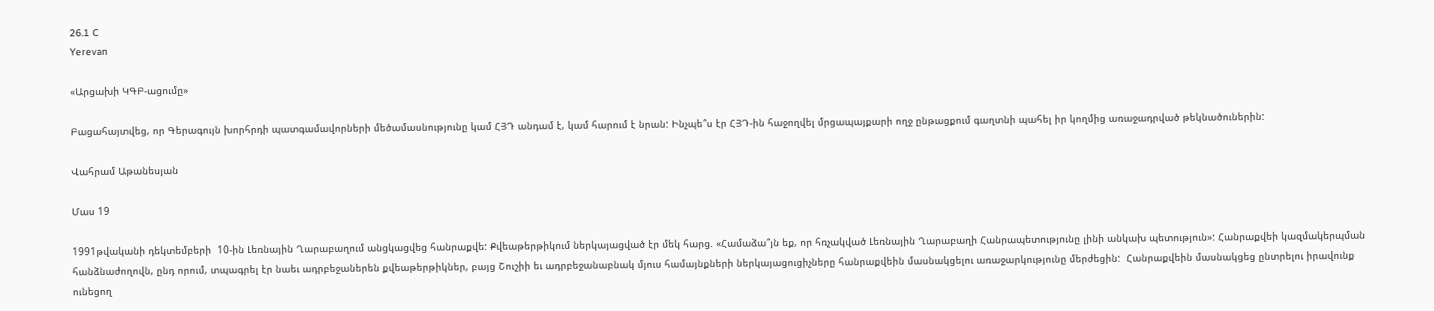26.1 C
Yerevan

«Արցախի ԿԳԲ-ացումը»

Բացահայտվեց, որ Գերագույն խորհրդի պատգամավորների մեծամասնությունը կամ ՀՅԴ անդամ է, կամ հարում է նրան: Ինչպե՞ս էր ՀՅԴ-ին հաջողվել մրցապայքարի ողջ ընթացքում գաղտնի պահել իր կողմից առաջադրված թեկնածուներին:

Վահրամ Աթանեսյան

Մաս 19

1991թվականի դեկտեմբերի  10-ին Լեռնային Ղարաբաղում անցկացվեց հանրաքվե: Քվեաթերթիկում ներկայացված էր մեկ հարց. «Համաձա՞յն եք, որ հռչակված Լեռնային Ղարաբաղի Հանրապետությունը լինի անկախ պետություն»: Հանրաքվեի կազմակերպման հանձնաժողովն, ընդ որում, տպագրել էր նաեւ ադրբեջաներեն քվեաթերթիկներ, բայց Շուշիի եւ ադրբեջանաբնակ մյուս համայնքների ներկայացուցիչները հանրաքվեին մասնակցելու առաջարկությունը մերժեցին:  Հանրաքվեին մասնակցեց ընտրելու իրավունք ունեցող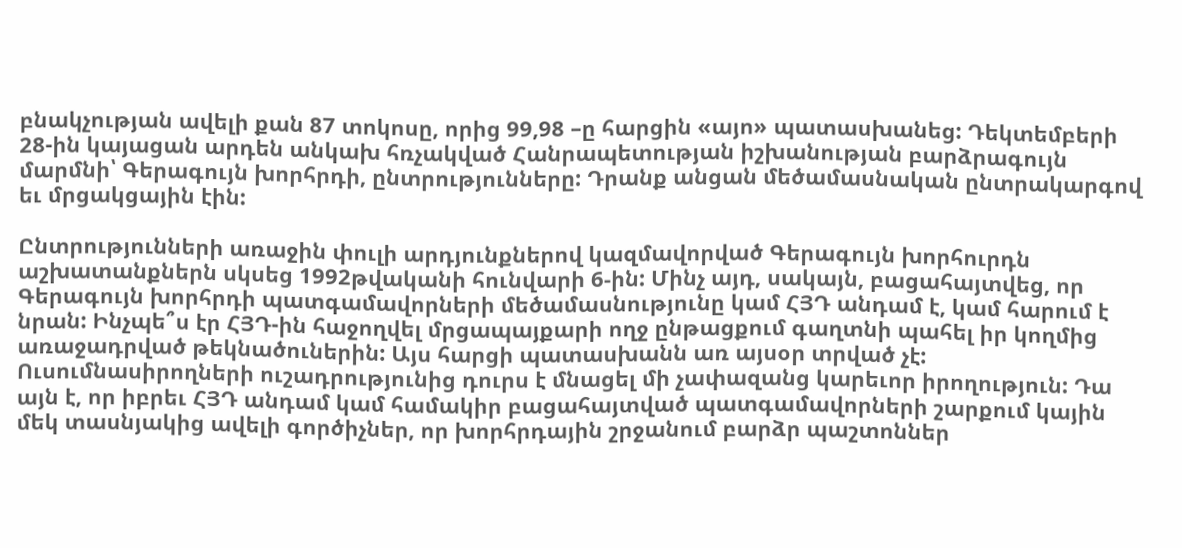բնակչության ավելի քան 87 տոկոսը, որից 99,98 –ը հարցին «այո» պատասխանեց: Դեկտեմբերի 28-ին կայացան արդեն անկախ հռչակված Հանրապետության իշխանության բարձրագույն մարմնի՝ Գերագույն խորհրդի, ընտրությունները: Դրանք անցան մեծամասնական ընտրակարգով եւ մրցակցային էին:

Ընտրությունների առաջին փուլի արդյունքներով կազմավորված Գերագույն խորհուրդն աշխատանքներն սկսեց 1992թվականի հունվարի 6‑ին: Մինչ այդ, սակայն, բացահայտվեց, որ Գերագույն խորհրդի պատգամավորների մեծամասնությունը կամ ՀՅԴ անդամ է, կամ հարում է նրան: Ինչպե՞ս էր ՀՅԴ-ին հաջողվել մրցապայքարի ողջ ընթացքում գաղտնի պահել իր կողմից առաջադրված թեկնածուներին: Այս հարցի պատասխանն առ այսօր տրված չէ: Ուսումնասիրողների ուշադրությունից դուրս է մնացել մի չափազանց կարեւոր իրողություն: Դա այն է, որ իբրեւ ՀՅԴ անդամ կամ համակիր բացահայտված պատգամավորների շարքում կային մեկ տասնյակից ավելի գործիչներ, որ խորհրդային շրջանում բարձր պաշտոններ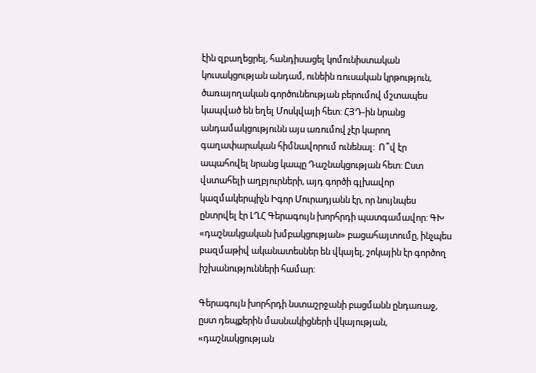էին զբաղեցրել, հանդիսացել կոմունիստական կուսակցության անդամ, ունեին ռուսական կրթություն, ծառայողական գործունեության բերումով մշտապես կապված են եղել Մոսկվայի հետ: ՀՅԴ-ին նրանց անդամակցությունն այս առումով չէր կարող գաղափարական հիմնավորում ունենալ:  Ո՞վ էր ապահովել նրանց կապը Դաշնակցության հետ: Ըստ վստահելի աղբյուրների, այդ գործի գլխավոր կազմակերպիչն Իգոր Մուրադյանն էր, որ նույնպես ընտրվել էր ԼՂՀ Գերագույն խորհրդի պատգամավոր: ԳԽ «դաշնակցական խմբակցության» բացահայտումը, ինչպես բազմաթիվ ականատեսներ են վկայել, շոկային էր գործող իշխանությունների համար:

Գերագույն խորհրդի նստաշրջանի բացմանն ընդառաջ, ըստ դեպքերին մասնակիցների վկայության, «դաշնակցության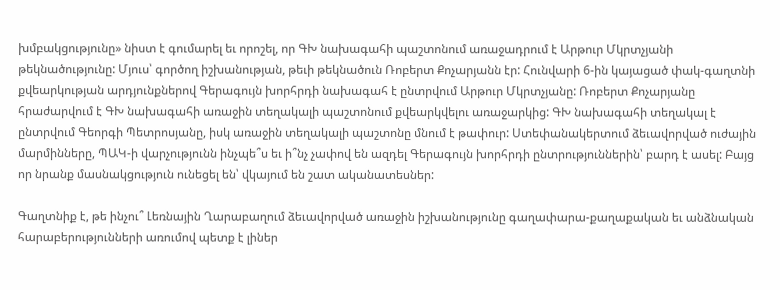խմբակցությունը» նիստ է գումարել եւ որոշել, որ ԳԽ նախագահի պաշտոնում առաջադրում է Արթուր Մկրտչյանի թեկնածությունը: Մյուս՝ գործող իշխանության, թեւի թեկնածուն Ռոբերտ Քոչարյանն էր: Հունվարի 6‑ին կայացած փակ-գաղտնի քվեարկության արդյունքներով Գերագույն խորհրդի նախագահ է ընտրվում Արթուր Մկրտչյանը: Ռոբերտ Քոչարյանը հրաժարվում է ԳԽ նախագահի առաջին տեղակալի պաշտոնում քվեարկվելու առաջարկից: ԳԽ նախագահի տեղակալ է ընտրվում Գեորգի Պետրոսյանը, իսկ առաջին տեղակալի պաշտոնը մնում է թափուր: Ստեփանակերտում ձեւավորված ուժային մարմինները, ՊԱԿ‑ի վարչությունն ինչպե՞ս եւ ի՞նչ չափով են ազդել Գերագույն խորհրդի ընտրություններին՝ բարդ է ասել: Բայց որ նրանք մասնակցություն ունեցել են՝ վկայում են շատ ականատեսներ:

Գաղտնիք է, թե ինչու՞ Լեռնային Ղարաբաղում ձեւավորված առաջին իշխանությունը գաղափարա-քաղաքական եւ անձնական հարաբերությունների առումով պետք է լիներ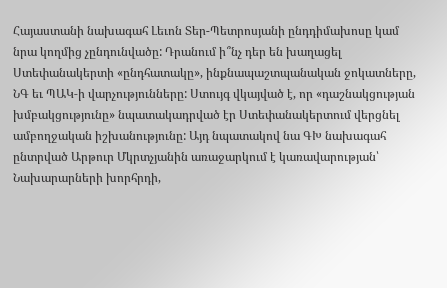Հայաստանի նախագահ Լեւոն Տեր-Պետրոսյանի ընդդիմախոսը կամ նրա կողմից չընդունվածը: Դրանում ի՞նչ դեր են խաղացել Ստեփանակերտի «ընդհատակը», ինքնապաշտպանական ջոկատները,  ՆԳ եւ ՊԱԿ‑ի վարչությունները: Ստույգ վկայված է, որ «դաշնակցության խմբակցությունը» նպատակադրված էր Ստեփանակերտում վերցնել ամբողջական իշխանությունը: Այդ նպատակով նա ԳԽ նախագահ ընտրված Արթուր Մկրտչյանին առաջարկում է կառավարության՝ Նախարարների խորհրդի,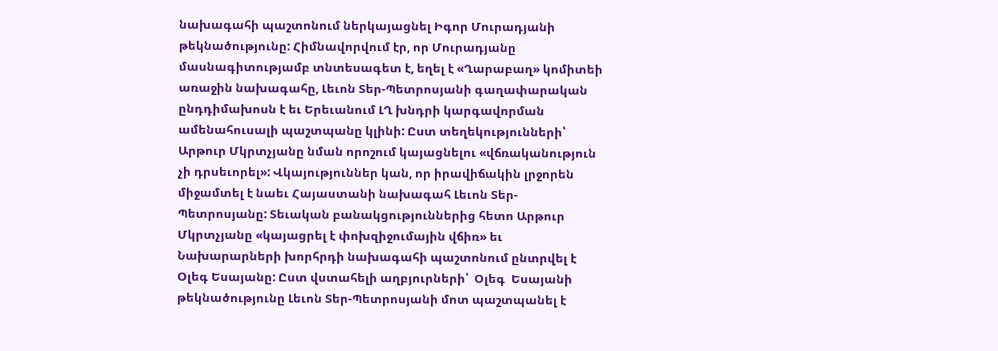նախագահի պաշտոնում ներկայացնել Իգոր Մուրադյանի թեկնածությունը: Հիմնավորվում էր, որ Մուրադյանը մասնագիտությամբ տնտեսագետ է, եղել է «Ղարաբաղ» կոմիտեի առաջին նախագահը, Լեւոն Տեր-Պետրոսյանի գաղափարական ընդդիմախոսն է եւ Երեւանում ԼՂ խնդրի կարգավորման ամենահուսալի պաշտպանը կլինի: Ըստ տեղեկությունների՝ Արթուր Մկրտչյանը նման որոշում կայացնելու «վճռականություն չի դրսեւորել»: Վկայություններ կան, որ իրավիճակին լրջորեն միջամտել է նաեւ Հայաստանի նախագահ Լեւոն Տեր-Պետրոսյանը: Տեւական բանակցություններից հետո Արթուր Մկրտչյանը «կայացրել է փոխզիջումային վճիռ» եւ Նախարարների խորհրդի նախագահի պաշտոնում ընտրվել է Օլեգ Եսայանը: Ըստ վստահելի աղբյուրների՝  Օլեգ  Եսայանի թեկնածությունը Լեւոն Տեր-Պետրոսյանի մոտ պաշտպանել է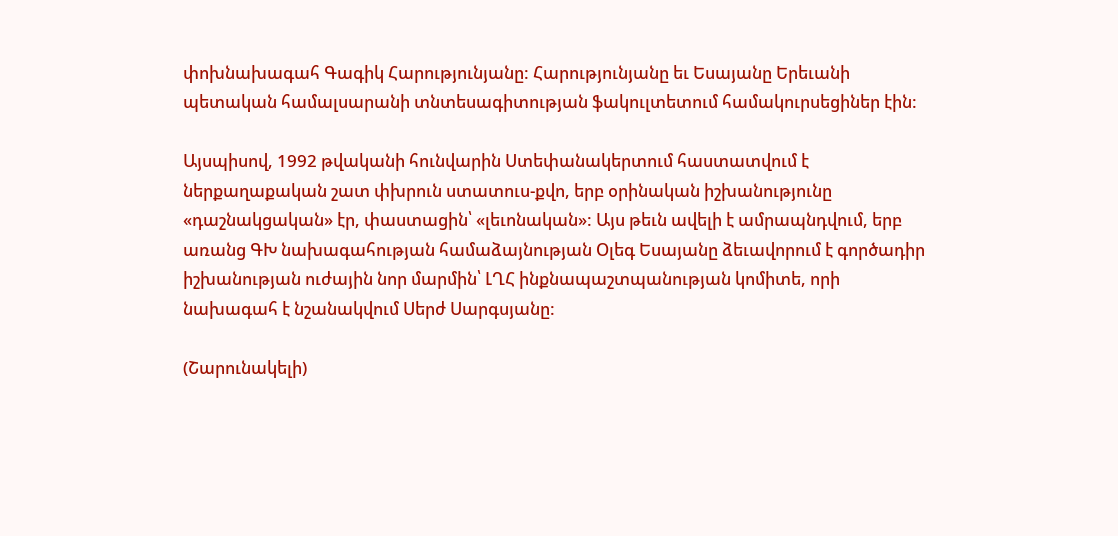փոխնախագահ Գագիկ Հարությունյանը: Հարությունյանը եւ Եսայանը Երեւանի պետական համալսարանի տնտեսագիտության ֆակուլտետում համակուրսեցիներ էին:

Այսպիսով, 1992 թվականի հունվարին Ստեփանակերտում հաստատվում է ներքաղաքական շատ փխրուն ստատուս-քվո, երբ օրինական իշխանությունը «դաշնակցական» էր, փաստացին՝ «լեւոնական»: Այս թեւն ավելի է ամրապնդվում, երբ առանց ԳԽ նախագահության համաձայնության Օլեգ Եսայանը ձեւավորում է գործադիր իշխանության ուժային նոր մարմին՝ ԼՂՀ ինքնապաշտպանության կոմիտե, որի նախագահ է նշանակվում Սերժ Սարգսյանը:

(Շարունակելի)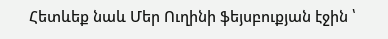Հետևեք նաև Մեր Ուղինի ֆեյսբուքյան էջին ՝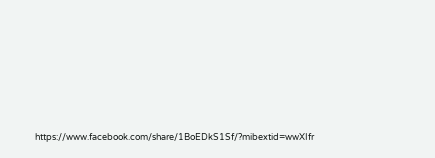https://www.facebook.com/share/1BoEDkS1Sf/?mibextid=wwXIfr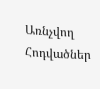Առնչվող Հոդվածներ